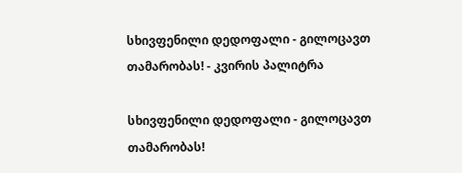სხივფენილი დედოფალი - გილოცავთ თამარობას! - კვირის პალიტრა

სხივფენილი დედოფალი - გილოცავთ თამარობას!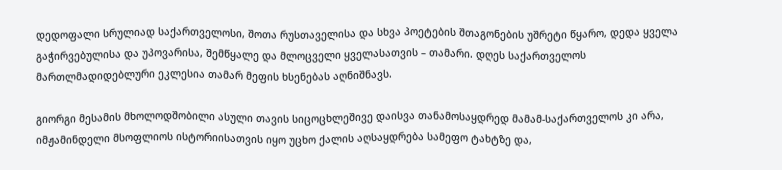დედოფალი სრულიად საქართველოსი, შოთა რუსთაველისა და სხვა პოეტების შთაგონების უშრეტი წყარო, დედა ყველა გაჭირვებულისა და უპოვარისა, შემწყალე და მლოცველი ყველასათვის – თამარი. დღეს საქართველოს მართლმადიდებლური ეკლესია თამარ მეფის ხსენებას აღნიშნავს.

გიორგი მესამის მხოლოდშობილი ასული თავის სიცოცხლეშივე დაისვა თანამოსაყდრედ მამამ-საქართველოს კი არა, იმჟამინდელი მსოფლიოს ისტორიისათვის იყო უცხო ქალის აღსაყდრება სამეფო ტახტზე და,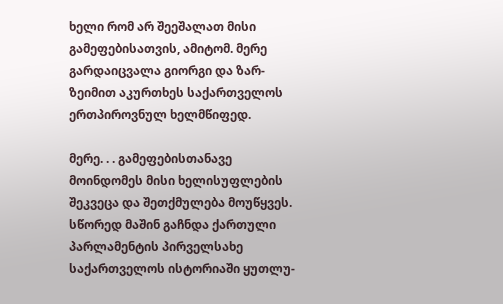ხელი რომ არ შეეშალათ მისი გამეფებისათვის, ამიტომ. მერე გარდაიცვალა გიორგი და ზარ-ზეიმით აკურთხეს საქართველოს ერთპიროვნულ ხელმწიფედ.

მერე. . . გამეფებისთანავე მოინდომეს მისი ხელისუფლების შეკვეცა და შეთქმულება მოუწყვეს. სწორედ მაშინ გაჩნდა ქართული პარლამენტის პირველსახე საქართველოს ისტორიაში ყუთლუ-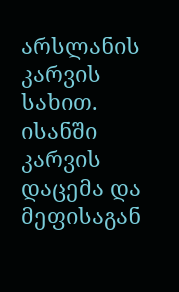არსლანის კარვის სახით. ისანში კარვის დაცემა და მეფისაგან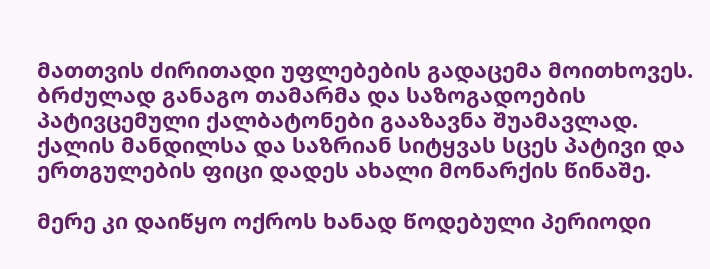მათთვის ძირითადი უფლებების გადაცემა მოითხოვეს. ბრძულად განაგო თამარმა და საზოგადოების პატივცემული ქალბატონები გააზავნა შუამავლად. ქალის მანდილსა და საზრიან სიტყვას სცეს პატივი და ერთგულების ფიცი დადეს ახალი მონარქის წინაშე.

მერე კი დაიწყო ოქროს ხანად წოდებული პერიოდი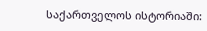საქართველოს ისტორიაში: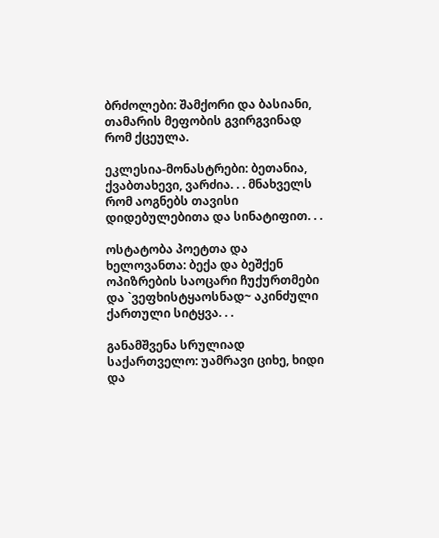ბრძოლები: შამქორი და ბასიანი, თამარის მეფობის გვირგვინად რომ ქცეულა.

ეკლესია-მონასტრები: ბეთანია, ქვაბთახევი, ვარძია. . . მნახველს რომ აოგნებს თავისი დიდებულებითა და სინატიფით. . .

ოსტატობა პოეტთა და ხელოვანთა: ბექა და ბეშქენ ოპიზრების საოცარი ჩუქურთმები და `ვეფხისტყაოსნად~ აკინძული ქართული სიტყვა. . .

განამშვენა სრულიად საქართველო: უამრავი ციხე, ხიდი და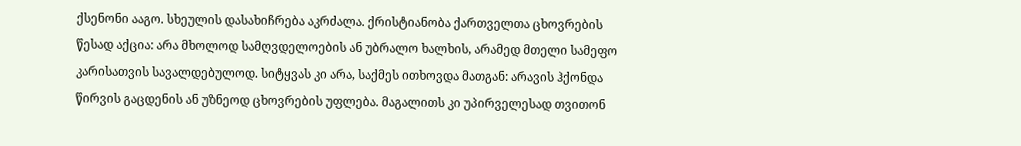ქსენონი ააგო. სხეულის დასახიჩრება აკრძალა. ქრისტიანობა ქართველთა ცხოვრების წესად აქცია: არა მხოლოდ სამღვდელოების ან უბრალო ხალხის, არამედ მთელი სამეფო კარისათვის სავალდებულოდ. სიტყვას კი არა, საქმეს ითხოვდა მათგან: არავის ჰქონდა წირვის გაცდენის ან უზნეოდ ცხოვრების უფლება. მაგალითს კი უპირველესად თვითონ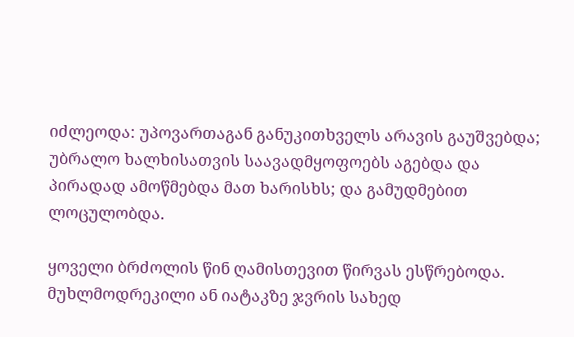იძლეოდა: უპოვართაგან განუკითხველს არავის გაუშვებდა; უბრალო ხალხისათვის საავადმყოფოებს აგებდა და პირადად ამოწმებდა მათ ხარისხს; და გამუდმებით ლოცულობდა.

ყოველი ბრძოლის წინ ღამისთევით წირვას ესწრებოდა. მუხლმოდრეკილი ან იატაკზე ჯვრის სახედ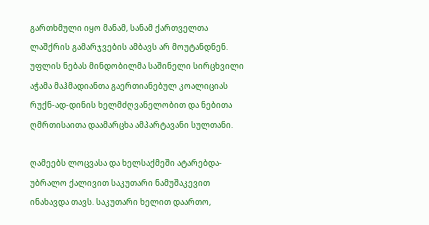გართხმული იყო მანამ, სანამ ქართველთა ლაშქრის გამარჯვების ამბავს არ მოუტანდნენ. უფლის ნებას მინდობილმა საშინელი სირცხვილი აჭამა მაჰმადიანთა გაერთიანებულ კოალიციას რუქნ-ად-დინის ხელმძღვანელობით და ნებითა ღმრთისაითა დაამარცხა ამპარტავანი სულთანი.

ღამეებს ლოცვასა და ხელსაქმეში ატარებდა-უბრალო ქალივით საკუთარი ნამუშაკევით ინახავდა თავს. საკუთარი ხელით დაართო,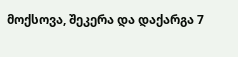მოქსოვა, შეკერა და დაქარგა 7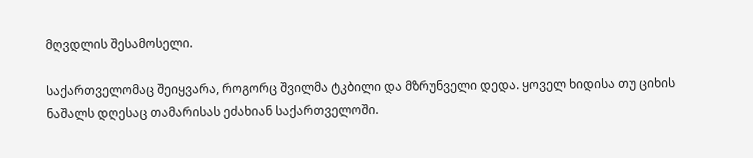მღვდლის შესამოსელი.

საქართველომაც შეიყვარა, როგორც შვილმა ტკბილი და მზრუნველი დედა. ყოველ ხიდისა თუ ციხის ნაშალს დღესაც თამარისას ეძახიან საქართველოში.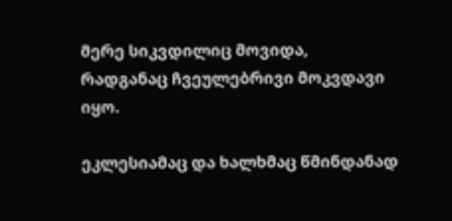მერე სიკვდილიც მოვიდა, რადგანაც ჩვეულებრივი მოკვდავი იყო.

ეკლესიამაც და ხალხმაც წმინდანად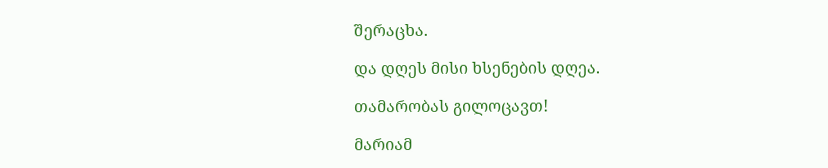შერაცხა.

და დღეს მისი ხსენების დღეა.

თამარობას გილოცავთ!

მარიამ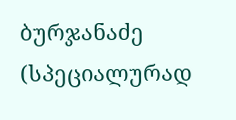ბურჯანაძე (სპეციალურად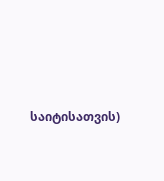საიტისათვის)